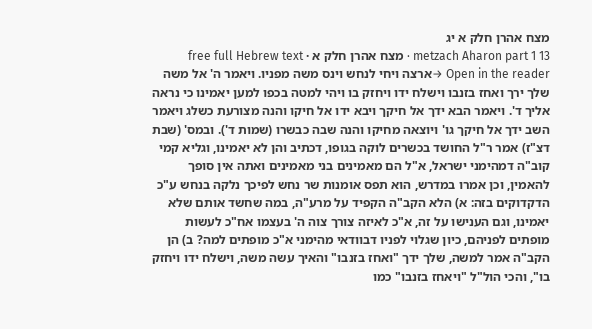מצח אהרן חלק א יג
metzach Aharon part 1 13 · מצח אהרן חלק א · free full Hebrew text
Open in the reader →ארצה ויחי לנחש וינס משה מפניו. ויאמר ה' אל משה שלך ירך ואחז בזנבו וישלח ידו ויחזק בו ויהי למטה בכפו למען יאמינו כי נראה אליך ד'. ויאמר הבא ידך אל חיקך ויבא ידו אל חיקו והנה מצורעת כשלג ויאמר השב ידך אל חיקך גו' ויוצאה מחיקו והנה שבה כבשרו (שמות ד'). ובמס' (שבת דצ"ז) אמר ר"ל החושד בכשרים לוקה בגופו, דכתיב והן לא יאמינו, וגליא קמי קוב"ה דמהימני ישראל, א"ל הם מאמינים בני מאמינים ואתה אין סופך להאמין, וכן אמרו במדרש, הוא תפס אומנות שר נחש לפיכך נלקה בנחש ע"כ
הדקדוקים בזה: א) הלא הקב"ה הקפיד על מרע"ה, במה שחשד אותם שלא יאמינו, וגם הענישו על זה, א"כ לאיזה צורך צוה ה' בעצמו אח"כ לעשות מופתים לפניהם, כיון שגלוי לפניו דבוודאי מהימני א"כ מופתים למה? ב) הן הקב"ה אמר למשה, שלך ידך "ואחז בזנבו" והאיך עשה משה, וישלח ידו ויחזק בו", והכי הול"ל "ויאחז בזנבו" כמו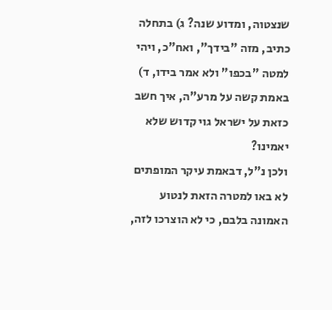שנצטוה, ומדוע שנה? ג) בתחלה כתיב, מזה "בידך", ואח"כ, ויהי למטה "בכפו" ולא אמר בידו, ד) באמת קשה על מרע"ה, איך חשב כזאת על ישראל גוי קדוש שלא יאמינו?
ולכן נ"ל, דבאמת עיקר המופתים לא באו למטרה הזאת לנטוע האמונה בלבם, כי לא הוצרכו לזה,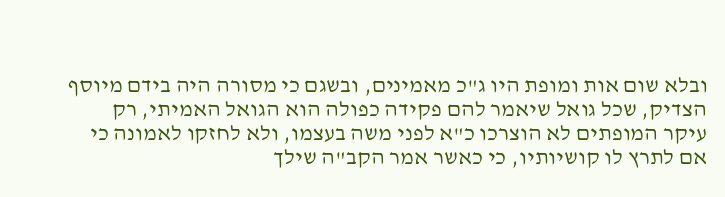ובלא שום אות ומופת היו ג"כ מאמינים, ובשגם כי מסורה היה בידם מיוסף הצדיק, שכל גואל שיאמר להם פקידה כפולה הוא הגואל האמיתי, רק עיקר המופתים לא הוצרכו כ"א לפני משה בעצמו, ולא לחזקו לאמונה כי אם לתרץ לו קושיותיו, כי כאשר אמר הקב"ה שילך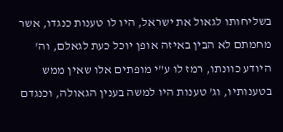בשליחותו לגאול את ישראל, היו לו טענות כנגדו, אשר מחמתם לא הבין באיזה אופן יוכל כעת לגאלם, וה' היודע כוונתו, רמז לו ע"י מופתים אלו שאין ממש בטענותיו, וג' טענות היו למשה בענין הגאולה, וכנגדם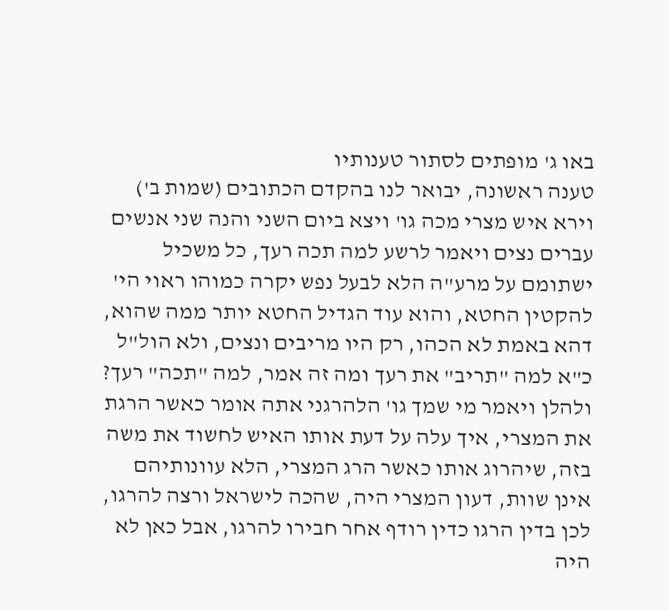באו ג' מופתים לסתור טענותיו
טענה ראשונה, יבואר לנו בהקדם הכתובים (שמות ב') וירא איש מצרי מכה גו' ויצא ביום השני והנה שני אנשים עברים נצים ויאמר לרשע למה תכה רעך, כל משכיל ישתומם על מרע"ה הלא לבעל נפש יקרה כמוהו ראוי הי' להקטין החטא, והוא עוד הגדיל החטא יותר ממה שהוא, דהא באמת לא הכהו, רק היו מריבים ונצים, ולא הול"ל כ"א למה "תריב" את רעך ומה זה אמר, למה "תכה" רעך? ולהלן ויאמר מי שמך גו' הלהרגני אתה אומר כאשר הרגת את המצרי, איך עלה על דעת אותו האיש לחשוד את משה בזה, שיהרוג אותו כאשר הרג המצרי, הלא עוונותיהם אינן שוות, דעון המצרי היה, שהכה לישראל ורצה להרגו, לכן בדין הרגו כדין רודף אחר חבירו להרגו, אבל כאן לא היה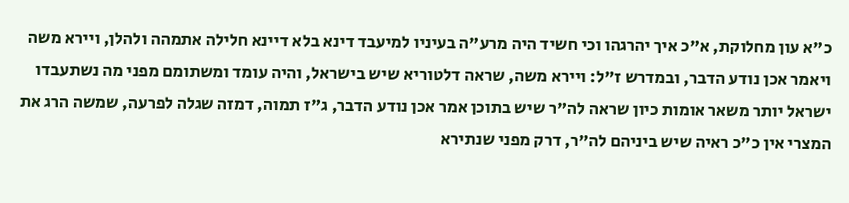כ"א עון מחלוקת, א"כ איך יהרגהו וכי חשיד היה מרע"ה בעיניו למיעבד דינא בלא דיינא חלילה אתמהה ולהלן, ויירא משה ויאמר אכן נודע הדבר, ובמדרש ז"ל: ויירא משה, שראה דלטוריא שיש בישראל, והיה עומד ומשתומם מפני מה נשתעבדו ישראל יותר משאר אומות כיון שראה לה"ר שיש בתוכן אמר אכן נודע הדבר, ג"ז תמוה, דמזה שגלה לפרעה, שמשה הרג את המצרי אין כ"כ ראיה שיש ביניהם לה"ר, דרק מפני שנתירא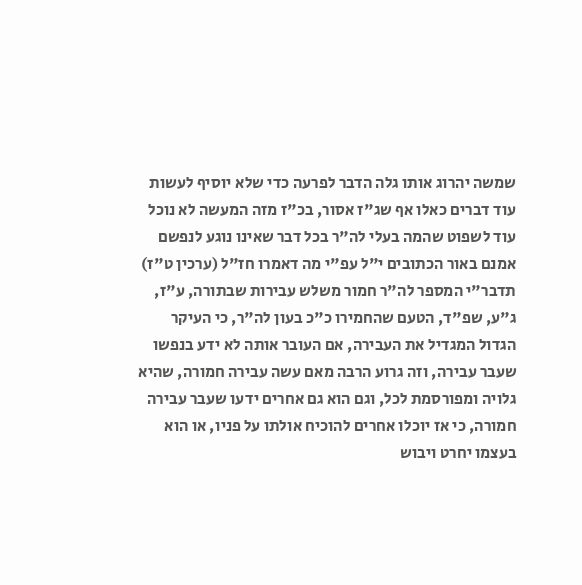שמשה יהרוג אותו גלה הדבר לפרעה כדי שלא יוסיף לעשות עוד דברים כאלו אף שג"ז אסור, בכ"ז מזה המעשה לא נוכל עוד לשפוט שהמה בעלי לה"ר בכל דבר שאינו נוגע לנפשם
אמנם באור הכתובים י"ל עפ"י מה דאמרו חז"ל (ערכין ט"ז) תדבר"י המספר לה"ר חמור משלש עבירות שבתורה, ע"ז, ג"ע, שפ"ד, הטעם שהחמירו כ"כ בעון לה"ר, כי העיקר הגדול המגדיל את העבירה, אם העובר אותה לא ידע בנפשו שעבר עבירה, וזה גרוע הרבה מאם עשה עבירה חמורה, שהיא גלויה ומפורסמת לכל, וגם הוא גם אחרים ידעו שעבר עבירה חמורה, כי אז יוכלו אחרים להוכיח אולתו על פניו, או הוא בעצמו יחרט ויבוש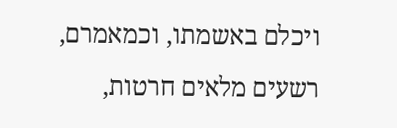ויכלם באשמתו, וכמאמרם, רשעים מלאים חרטות,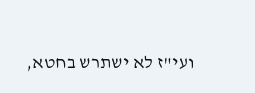ועי"ז לא ישתרש בחטא,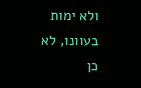ולא ימות בעוונו, לא כן